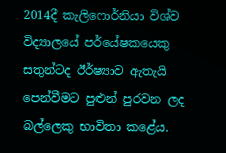2014දී කැලිෆොර්නියා විශ්ව විද්‍යාලයේ පර්යේෂකයෙකු සතුන්ටද ඊර්ෂ්‍යාව ඇතැයි පෙන්වීමට පුළුන් පුරවන ලද බල්ලෙකු භාවිතා කළේය.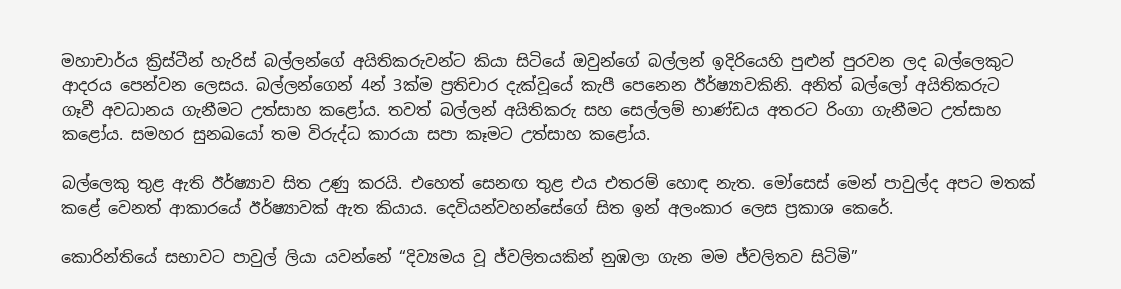මහාචාර්ය ක්‍රිස්ටීන් හැරිස් බල්ලන්ගේ අයිතිකරුවන්ට කියා සිටියේ ඔවුන්ගේ බල්ලන් ඉදිරියෙහි පුළුන් පුරවන ලද බල්ලෙකුට ආදරය පෙන්වන ලෙසය. බල්ලන්ගෙන් 4න් 3ක්ම ප්‍රතිචාර දැක්වූයේ කැපී පෙනෙන ඊර්ෂ්‍යාවකිනි. අනිත් බල්ලෝ අයිතිකරුට ගෑවී අවධානය ගැනීමට උත්සාහ කළෝය. තවත් බල්ලන් අයිතිකරු සහ සෙල්ලම් භාණ්ඩය අතරට රිංගා ගැනීමට උත්සාහ කළෝය. සමහර සුනඛයෝ තම විරුද්ධ කාරයා සපා කෑමට උත්සාහ කළෝය.

බල්ලෙකු තුළ ඇති ඊර්ෂ්‍යාව සිත උණු කරයි. එහෙත් සෙනඟ තුළ එය එතරම් හොඳ නැත. මෝසෙස් මෙන් පාවුල්ද අපට මතක් කළේ වෙනත් ආකාරයේ ඊර්ෂ්‍යාවක් ඇත කියාය. දෙවියන්වහන්සේගේ සිත ඉන් අලංකාර ලෙස ප්‍රකාශ කෙරේ.

කොරින්තියේ සභාවට පාවුල් ලියා යවන්නේ “දිව්‍යමය වූ ජ්වලිතයකින් නුඹලා ගැන මම ජ්වලිතව සිටිමි”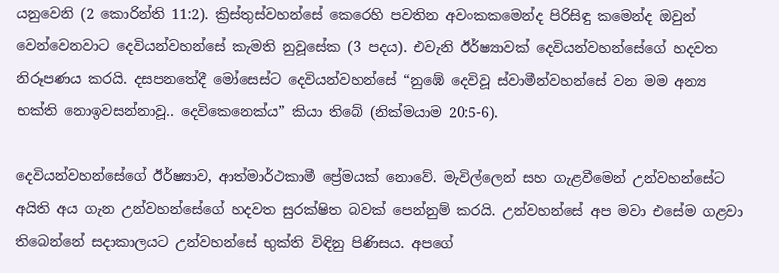යනුවෙනි (2 කොරින්ති 11:2). ක්‍රිස්තුස්වහන්සේ කෙරෙහි පවතින අවංකකමෙන්ද පිරිසිඳු කමෙන්ද ඔවුන් වෙන්වෙනවාට දෙවියන්වහන්සේ කැමති නුවූසේක (3 පදය). එවැනි ඊර්ෂ්‍යාවක් දෙවියන්වහන්සේගේ හදවත නිරූපණය කරයි. දසපනතේදී මෝසෙස්ට දෙවියන්වහන්සේ “නුඹේ දෙවිවූ ස්වාමීන්වහන්සේ වන මම අන්‍ය භක්ති නොඉවසන්නාවූ.. දෙවිකෙනෙක්ය” කියා තිබේ (නික්මයාම 20:5-6).

දෙවියන්වහන්සේගේ ඊර්ෂ්‍යාව, ආත්මාර්ථකාමී ප්‍රේමයක් නොවේ. මැවිල්ලෙන් සහ ගැළවීමෙන් උන්වහන්සේට අයිති අය ගැන උන්වහන්සේගේ හදවත සුරක්ෂිත බවක් පෙන්නුම් කරයි. උන්වහන්සේ අප මවා එසේම ගළවා තිබෙන්නේ සදාකාලයට උන්වහන්සේ භුක්ති විඳිනු පිණිසය. අපගේ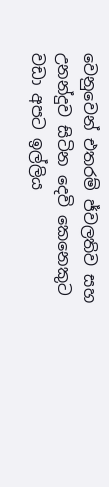වෙනුවෙන් එතරම් ජ්වලතිව සහ උනන්දුව සිටින දෙවි කෙනෙකුට වඩා අපට ඉල්ලිය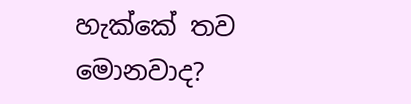හැක්කේ තව මොනවාද?